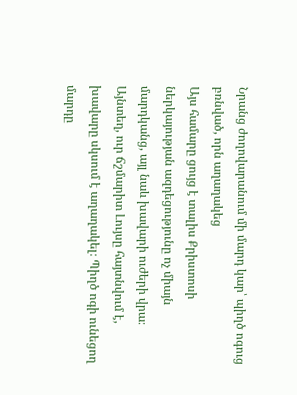Նրանց ժողովարանում մի մարդ կար՝ պիղծ ոգուց բռնված, որն աղաղակեց
Այս համարը ցույց է տալիս Քրիստոսի ներկայության ազդեցությունը ոչ միայն մարդկանց, այլ նաև խավարի ուժերի վրա։ Այնտեղ, ուր ճշմարիտ Լույսը հայտնվում է, խավարը սկսում է աղաղակել։ Պիղծ ոգի ունեցող մարդը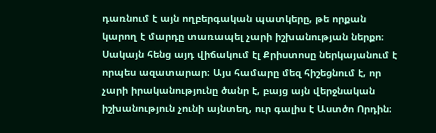դառնում է այն ողբերգական պատկերը, թե որքան կարող է մարդը տառապել չարի իշխանության ներքո։ Սակայն հենց այդ վիճակում էլ Քրիստոսը ներկայանում է որպես ազատարար։ Այս համարը մեզ հիշեցնում է, որ չարի իրականությունը ծանր է, բայց այն վերջնական իշխանություն չունի այնտեղ, ուր գալիս է Աստծո Որդին։